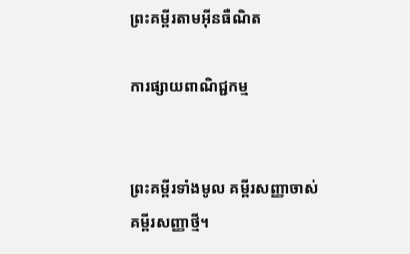ព្រះគម្ពីរតាមអ៊ីនធឺណិត

ការផ្សាយពាណិជ្ជកម្ម


ព្រះគម្ពីរទាំងមូល គម្ពីរសញ្ញាចាស់ គម្ពីរសញ្ញាថ្មី។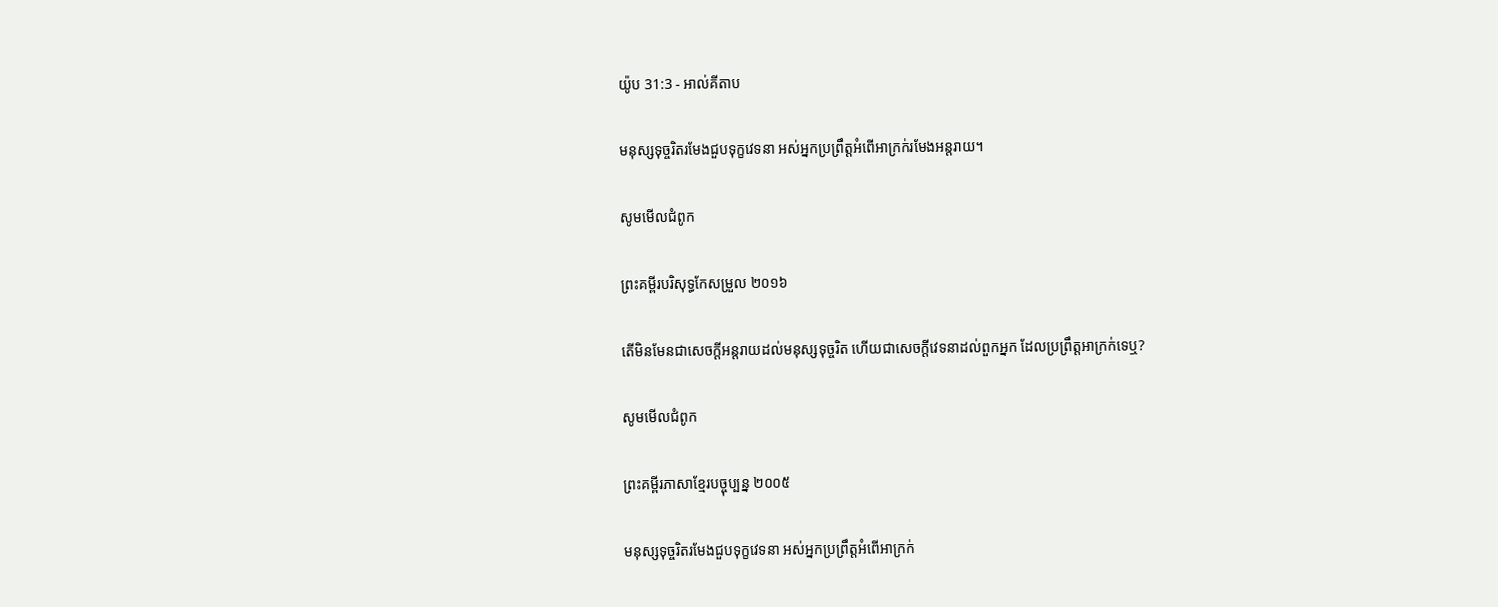យ៉ូប 31:3 - អាល់គីតាប

មនុស្សទុច្ចរិតរមែងជួបទុក្ខវេទនា អស់អ្នកប្រព្រឹត្តអំពើអាក្រក់រមែងអន្តរាយ។

សូមមើលជំពូក

ព្រះគម្ពីរបរិសុទ្ធកែសម្រួល ២០១៦

តើមិនមែនជាសេចក្ដីអន្តរាយដល់មនុស្សទុច្ចរិត ហើយជាសេចក្ដីវេទនាដល់ពួកអ្នក ដែលប្រព្រឹត្តអាក្រក់ទេឬ?

សូមមើលជំពូក

ព្រះគម្ពីរភាសាខ្មែរបច្ចុប្បន្ន ២០០៥

មនុស្សទុច្ចរិតរមែងជួបទុក្ខវេទនា អស់អ្នកប្រព្រឹត្តអំពើអាក្រក់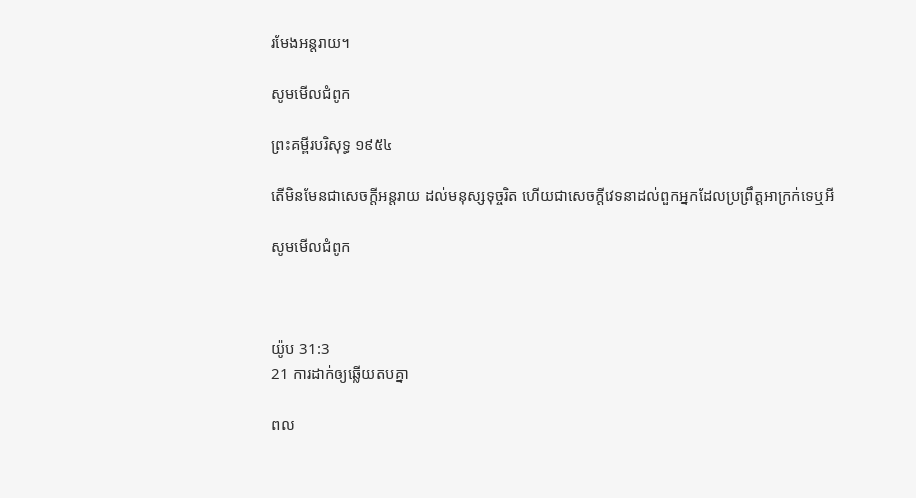រមែងអន្តរាយ។

សូមមើលជំពូក

ព្រះគម្ពីរបរិសុទ្ធ ១៩៥៤

តើមិនមែនជាសេចក្ដីអន្តរាយ ដល់មនុស្សទុច្ចរិត ហើយជាសេចក្ដីវេទនាដល់ពួកអ្នកដែលប្រព្រឹត្តអាក្រក់ទេឬអី

សូមមើលជំពូក



យ៉ូប 31:3
21 ការដាក់ឲ្យឆ្លើយតបគ្នា

ពល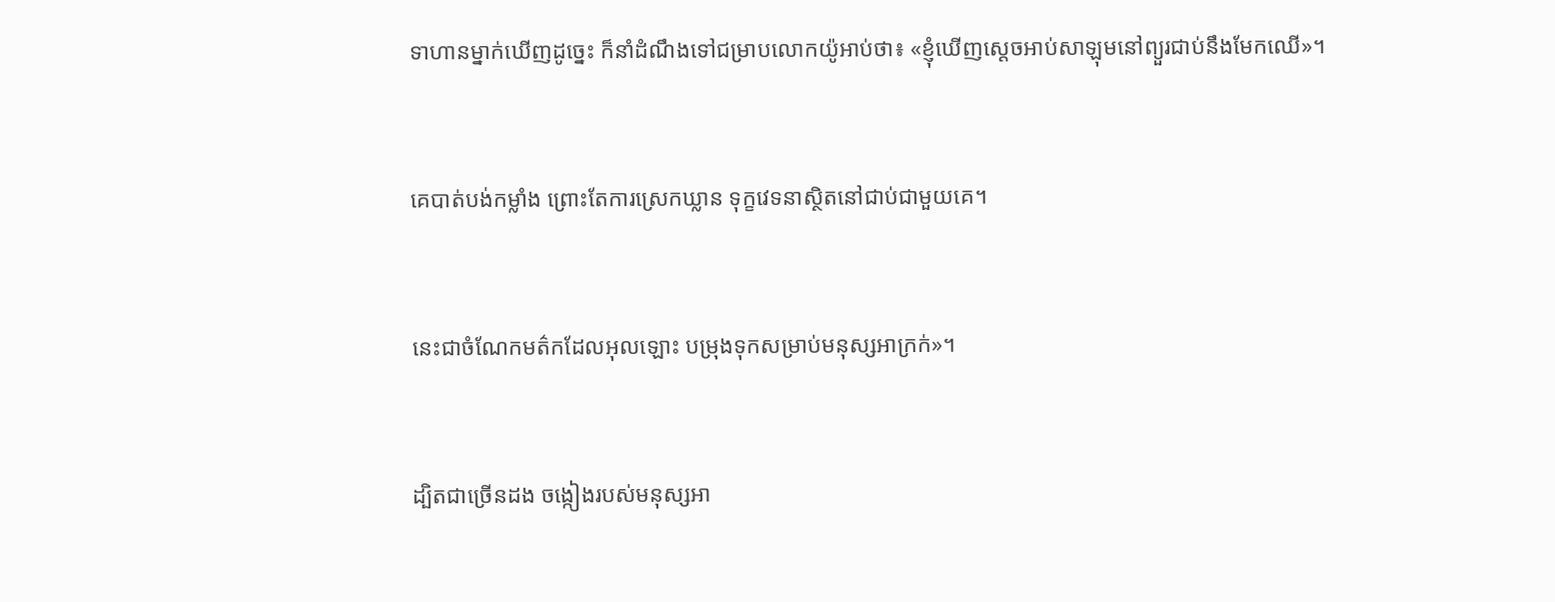ទាហានម្នាក់ឃើញដូច្នេះ ក៏នាំដំណឹងទៅជម្រាបលោកយ៉ូអាប់ថា៖ «ខ្ញុំឃើញស្តេចអាប់‌សា‌ឡុមនៅព្យួរជាប់នឹងមែកឈើ»។


គេបាត់បង់កម្លាំង ព្រោះតែការស្រេកឃ្លាន ទុក្ខវេទនាស្ថិតនៅជាប់ជាមួយគេ។


នេះជាចំណែកមត៌កដែលអុលឡោះ បម្រុងទុកសម្រាប់មនុស្សអាក្រក់»។


ដ្បិតជាច្រើនដង ចង្កៀងរបស់មនុស្សអា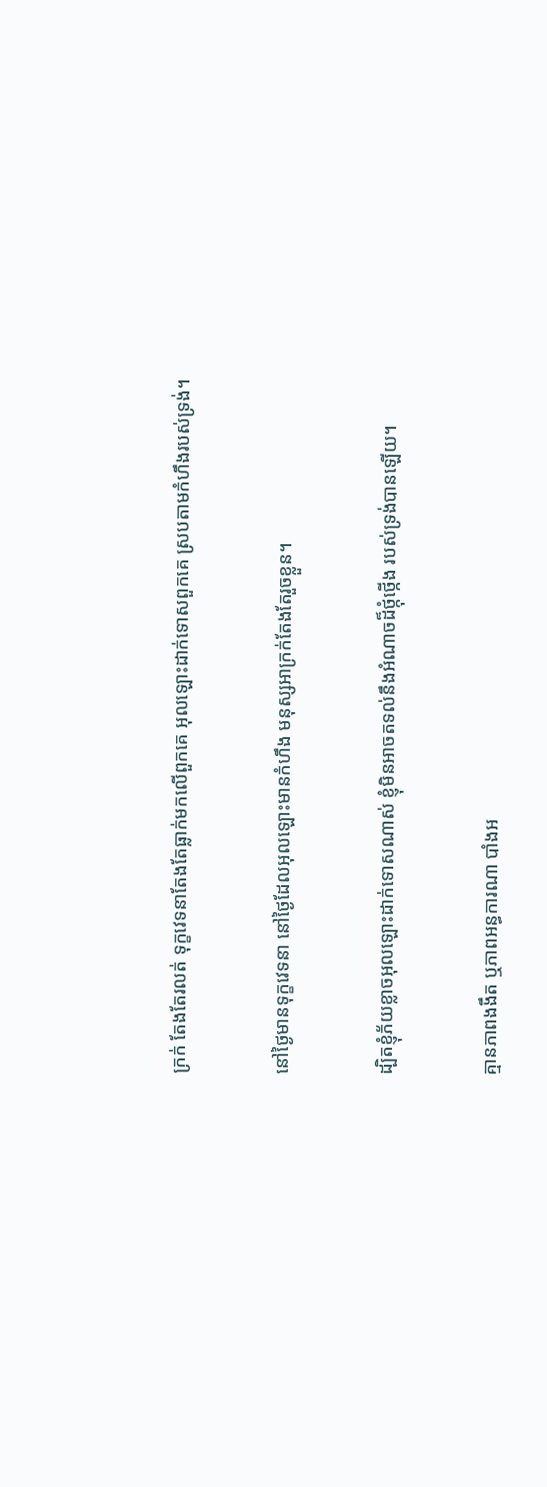ក្រក់ តែងតែរលត់ ទុក្ខវេទនាតែងតែធ្លាក់មកលើពួកគេ អុលឡោះដាក់ទោសពួកគេ ស្របតាមកំហឹងរបស់ទ្រង់។


នៅថ្ងៃមានទុក្ខវេទនា នៅថ្ងៃដែលអុលឡោះមានកំហឹង មនុស្សអាក្រក់តែងតែរួចខ្លួន។


ដ្បិតខ្ញុំភ័យខ្លាចអុលឡោះដាក់ទោសណាស់ ខ្ញុំមិនអាចតទល់នឹងអំណាចដ៏ថ្កុំ‌ថ្កើង របស់ទ្រង់បានឡើយ។


គ្មានភាពងងឹត ឬភាពអន្ធការណា បាំងអ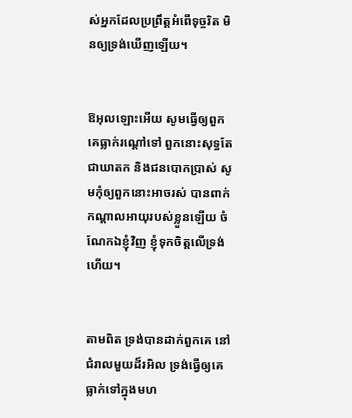ស់អ្នកដែលប្រព្រឹត្តអំពើទុច្ចរិត មិនឲ្យទ្រង់ឃើញឡើយ។


ឱអុលឡោះអើយ សូមធ្វើឲ្យពួកគេធ្លាក់រណ្ដៅទៅ ពួកនោះសុទ្ធតែជាឃាតក និងជនបោកប្រាស់ សូមកុំឲ្យពួកនោះអាចរស់ បានពាក់កណ្ដាលអាយុរបស់ខ្លួនឡើយ ចំណែកឯខ្ញុំវិញ ខ្ញុំទុកចិត្តលើទ្រង់ហើយ។


តាមពិត ទ្រង់បានដាក់ពួកគេ នៅជំរាលមួយដ៏រអិល ទ្រង់ធ្វើឲ្យគេធ្លាក់ទៅក្នុងមហ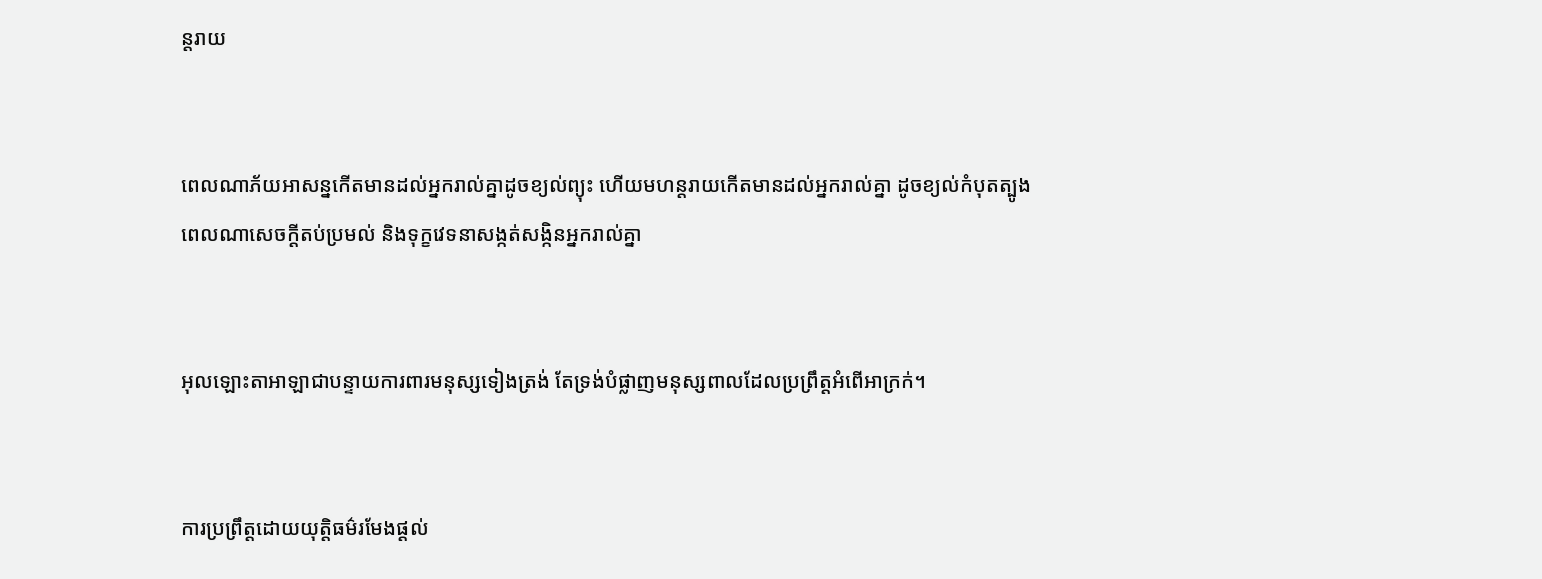ន្ត‌រាយ


ពេលណាភ័យអាសន្នកើតមានដល់អ្នករាល់គ្នាដូចខ្យល់ព្យុះ ហើយមហន្ត‌រាយកើតមានដល់អ្នករាល់គ្នា ដូចខ្យល់កំបុតត្បូង ពេលណាសេចក្ដីតប់‌ប្រមល់ និងទុក្ខវេទនាសង្កត់‌សង្កិនអ្នករាល់គ្នា


អុលឡោះ‌តាអាឡាជាបន្ទាយការពារមនុស្សទៀង‌ត្រង់ តែទ្រង់បំផ្លាញមនុស្សពាលដែលប្រព្រឹត្តអំពើអាក្រក់។


ការប្រព្រឹត្តដោយយុត្តិធម៌រមែងផ្ដល់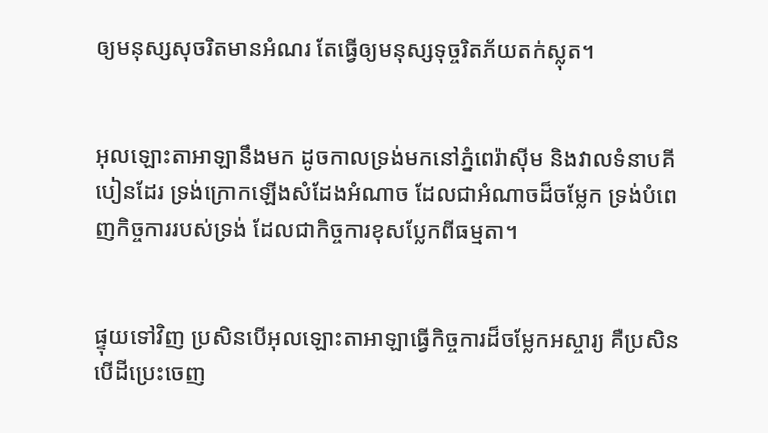ឲ្យមនុស្សសុចរិតមានអំណរ តែធ្វើឲ្យមនុស្សទុច្ចរិតភ័យតក់‌ស្លុត។


អុលឡោះ‌តាអាឡានឹងមក ដូចកាលទ្រង់មកនៅភ្នំពេរ៉ា‌ស៊ីម និងវាលទំនាបគីបៀនដែរ ទ្រង់ក្រោកឡើងសំដែងអំណាច ដែលជាអំណាចដ៏ចម្លែក ទ្រង់បំពេញកិច្ចការរបស់ទ្រង់ ដែលជាកិច្ចការខុសប្លែកពីធម្មតា។


ផ្ទុយទៅវិញ ប្រសិនបើអុលឡោះ‌តាអាឡាធ្វើកិច្ចការដ៏ចម្លែកអស្ចារ្យ គឺប្រសិនបើដីប្រេះចេញ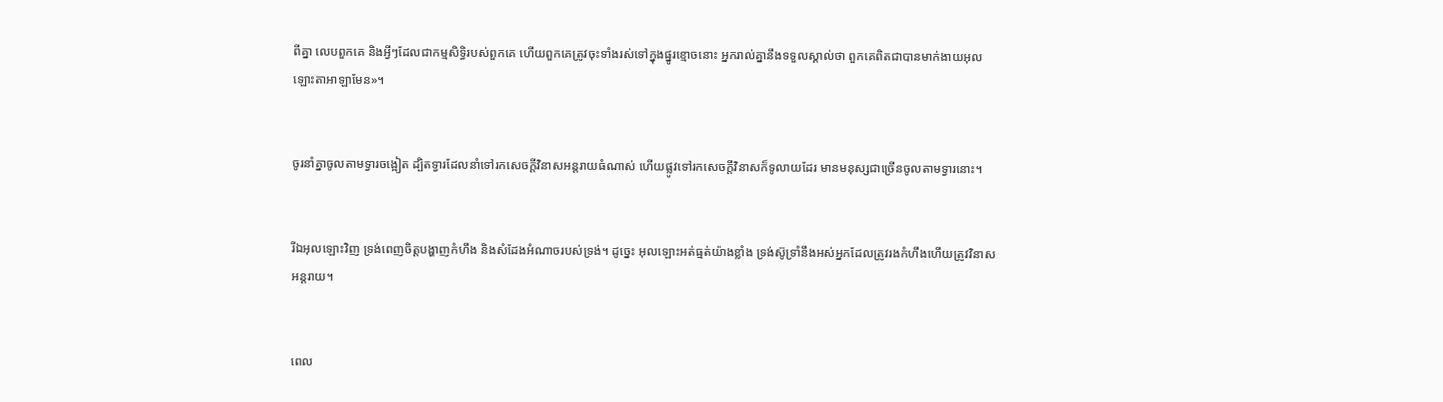ពីគ្នា លេបពួកគេ និងអ្វីៗដែលជាកម្ម‌សិទ្ធិរបស់ពួកគេ ហើយពួកគេត្រូវចុះទាំងរស់ទៅក្នុងផ្នូរខ្មោចនោះ អ្នករាល់គ្នានឹងទទួលស្គាល់ថា ពួកគេពិតជាបានមាក់ងាយអុលឡោះ‌តាអាឡាមែន»។


ចូរនាំគ្នាចូលតាមទ្វារចង្អៀត ដ្បិតទ្វារដែលនាំទៅរកសេចក្ដីវិនាសអន្ដរាយធំណាស់ ហើយផ្លូវទៅរកសេចក្តីវិនាសក៏ទូលាយដែរ មានមនុស្សជាច្រើនចូលតាមទ្វារនោះ។


រីឯអុលឡោះវិញ ទ្រង់ពេញចិត្តបង្ហាញកំហឹង និងសំដែងអំណាចរបស់ទ្រង់។ ដូច្នេះ អុលឡោះអត់‌ធ្មត់យ៉ាងខ្លាំង ទ្រង់ស៊ូទ្រាំនឹងអស់អ្នកដែលត្រូវរងកំហឹងហើយត្រូវវិនាសអន្ដរាយ។


ពេល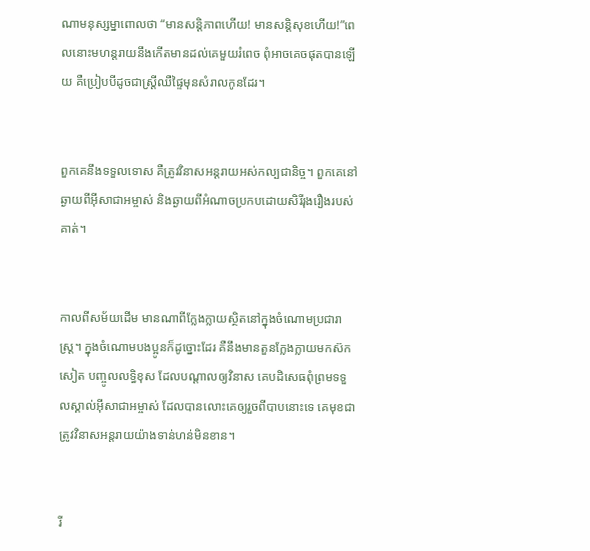ណាមនុស្ស‌ម្នាពោលថា “មានសន្ដិ‌ភាពហើយ! មានសន្ដិ‌សុខហើយ!”ពេលនោះមហន្ត‌រាយនឹងកើតមានដល់គេមួយរំពេច ពុំអាចគេចផុតបានឡើយ គឺប្រៀបបីដូចជាស្ដ្រីឈឺផ្ទៃមុនសំរាលកូនដែរ។


ពួកគេនឹងទទួលទោស គឺត្រូវវិនាសអន្ដរាយអស់‌កល្បជា‌និច្ច។ ពួកគេនៅឆ្ងាយពីអ៊ីសា‌ជាអម្ចាស់ និងឆ្ងាយពីអំណាចប្រកបដោយសិរី‌រុង‌រឿងរបស់គាត់។


កាលពីសម័យដើម មានណាពីក្លែង‌ក្លាយស្ថិតនៅក្នុងចំណោមប្រជា‌រាស្ដ្រ។ ក្នុងចំណោមបងប្អូនក៏ដូច្នោះដែរ គឺនឹងមានតួនក្លែង‌ក្លាយមកស៊កសៀត បញ្ចូលលទ្ធិខុស ដែលបណ្ដាលឲ្យវិនាស គេបដិសេធពុំព្រមទទួលស្គាល់អ៊ីសា‌ជាអម្ចាស់ ដែលបានលោះគេឲ្យរួចពីបាបនោះទេ គេមុខជាត្រូវវិនាសអន្ដរាយយ៉ាងទាន់‌ហន់មិនខាន។


រី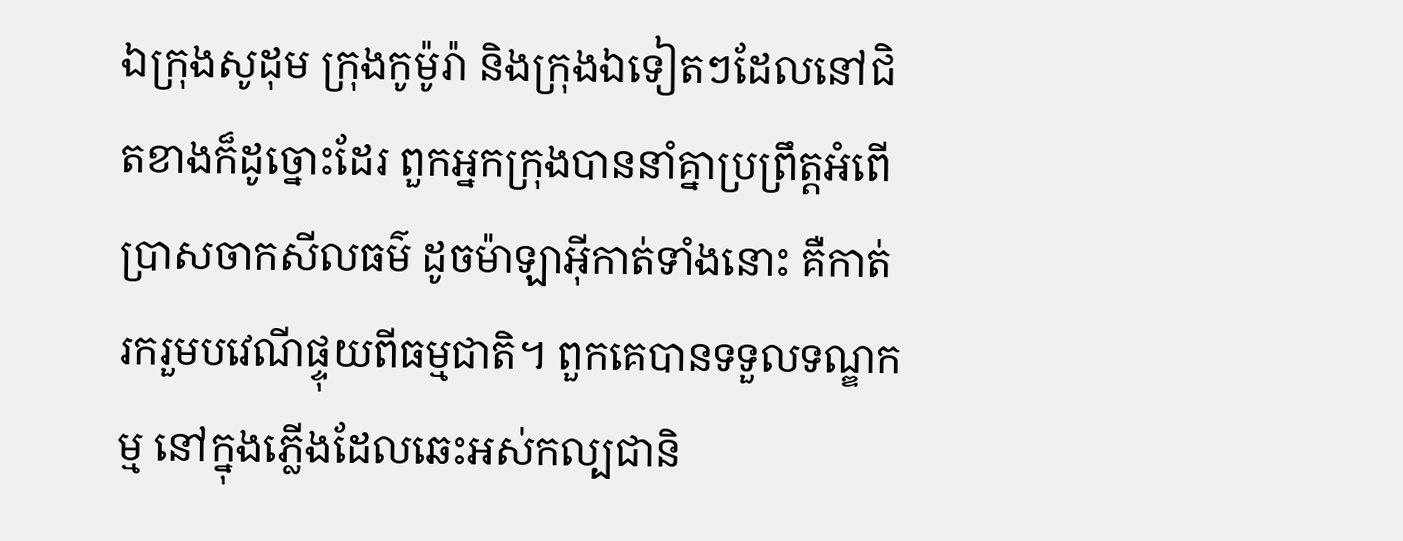ឯក្រុងសូដុម ក្រុងកូម៉ូរ៉ា និងក្រុងឯទៀតៗដែលនៅជិតខាងក៏ដូច្នោះដែរ ពួកអ្នកក្រុងបាននាំគ្នាប្រព្រឹត្ដអំពើប្រាស‌ចាកសីល‌ធម៌ ដូចម៉ាឡា‌អ៊ីកាត់ទាំងនោះ គឺកាត់រករួមបវេណីផ្ទុយពីធម្ម‌ជាតិ។ ពួកគេបានទទួលទណ្ឌ‌កម្ម នៅក្នុងភ្លើងដែលឆេះអស់‌កល្បជា‌និ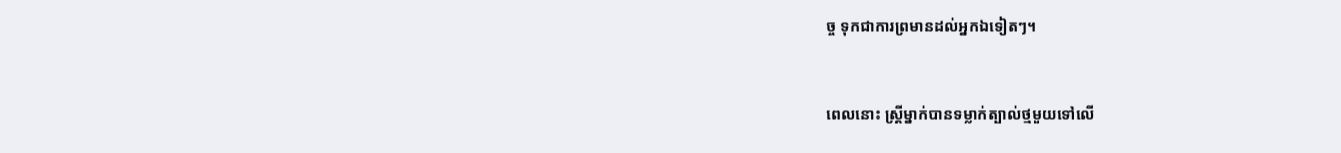ច្ច ទុកជាការព្រមានដល់អ្នកឯទៀតៗ។


ពេលនោះ ស្ត្រីម្នាក់បានទម្លាក់ត្បាល់ថ្មមួយទៅលើ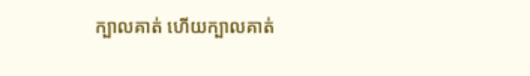ក្បាលគាត់ ហើយក្បាលគាត់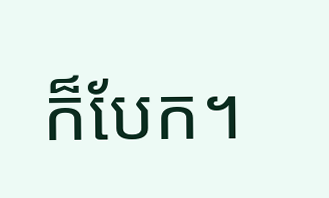ក៏បែក។